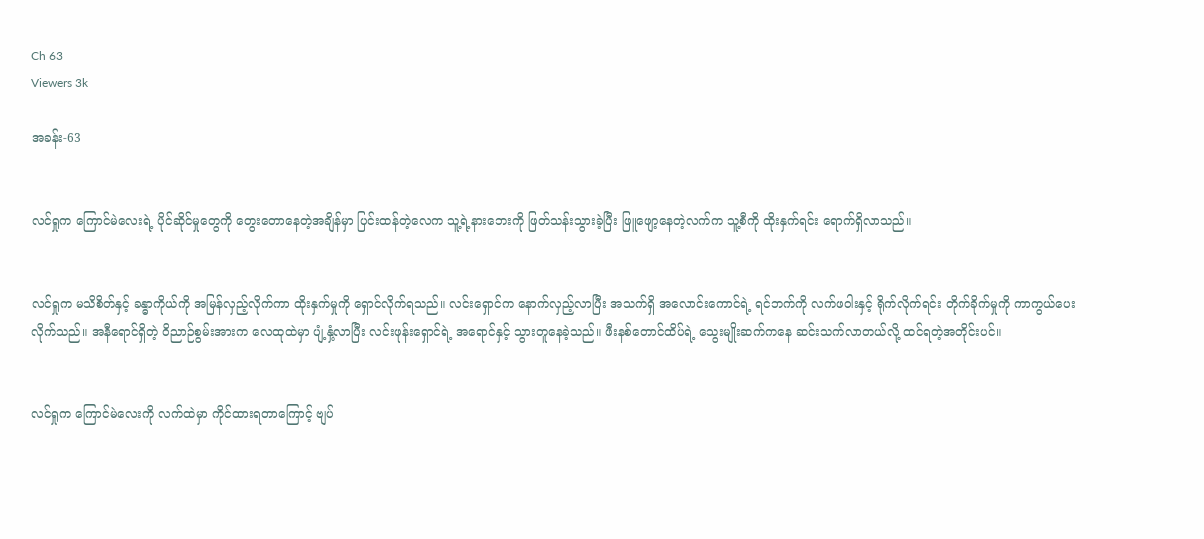Ch 63
Viewers 3k

အခန်း-63


လင်ရှုက ကြောင်မဲလေးရဲ့ ပိုင်ဆိုင်မှုတွေကို တွေးတောနေတဲ့အချိန်မှာ ပြင်းထန်တဲ့လေက သူ့ရဲ့နားဘေးကို ဖြတ်သန်းသွားခဲ့ပြီး ဖြူဖျော့နေတဲ့လက်က သူ့စီကို ထိုးနှက်ရင်း ရောက်ရှိလာသည်။


လင်ရှုက မသိစိတ်နှင့် ခန္ဓာကိုယ်ကို အမြန်လှည့်လိုက်ကာ ထိုးနှက်မှုကို ရှောင်လိုက်ရသည်။ လင်းရှောင်က နောက်လှည့်လာပြီး အသက်ရှိ အလောင်းကောင်ရဲ့ ရင်ဘက်ကို လက်ဖဝါးနှင့် ရိုက်လိုက်ရင်း တိုက်ခိုက်မှုကို ကာကွယ်ပေးလိုက်သည်။ အနီရောင်ရှိတဲ့ ဝိညာဉ်စွမ်းအားက လေထုထဲမှာ ပျံ့နှံ့လာပြီး လင်းဖုန်းရှောင်ရဲ့ အရောင်နှင့် သွားတူနေခဲ့သည်။ ဖီးနစ်တောင်ထိပ်ရဲ့ သွေးမျိုးဆက်က‌နေ ဆင်းသက်လာတယ်လို့ ထင်ရတဲ့အတိုင်းပင်။


လင်ရှုက ကြောင်မဲလေးကို လက်ထဲမှာ ကိုင်ထားရတာကြောင့် ဗျပ်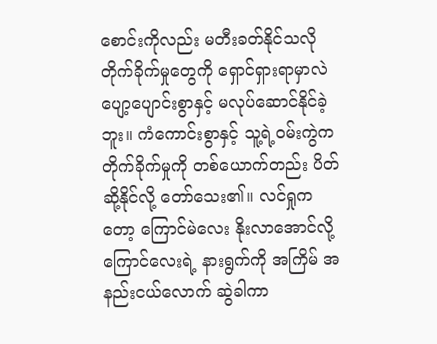စောင်းကိုလည်း မတီးခတ်နိုင်သလို တိုက်ခိုက်မှုတွေကို ရှောင်ရှားရာမှာလဲ ပျော့ပျောင်းစွာနှင့် မလုပ်ဆောင်နိုင်ခဲ့ဘူး။ ကံကောင်းစွာနှင့် သူ့ရဲ့ဝမ်းကွဲက တိုက်ခိုက်မှုကို တစ်ယောက်တည်း ပိတ်ဆို့နိုင်လို့ တော်သေး၏။ လင်ရှုကတော့ ကြောင်မဲလေး နိုးလာအောင်လို့ ကြောင်လေးရဲ့ နားရွက်ကို အကြိမ် အနည်းငယ်လောက် ဆွဲခါကာ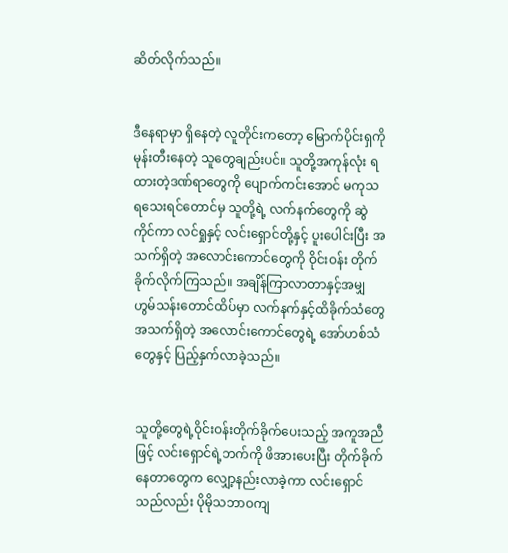ဆိတ်လိုက်သည်။


ဒီနေရာမှာ ရှိနေတဲ့ လူတိုင်းကတော့ မြောက်ပိုင်းရှကို မုန်းတီးနေတဲ့ သူတွေချည်းပင်။ သူတို့အကုန်လုံး ရထားတဲ့ဒဏ်ရာတွေကို ပျောက်ကင်းအောင် မကုသရသေးရင်တောင်မှ သူတို့ရဲ့ လက်နက်တွေကို ဆွဲကိုင်ကာ ‌လင်ရှုနှင့် ‌လင်းရှောင်တို့နှင့် ပူးပေါင်းပြီး အသက်ရှိတဲ့ အလောင်းကောင်တွေကို ဝိုင်းဝန်း တိုက်ခိုက်လိုက်ကြသည်။ အချိန်ကြာလာတာနှင့်အမျှ ဟွမ်သန်းတောင်ထိပ်မှာ လက်နက်နှင့်ထိခိုက်သံတွေ အသက်ရှိတဲ့ အလောင်းကောင်တွေရဲ့ အော်ဟစ်သံတွေနှင့် ပြည့်နှက်လာခဲ့သည်။


သူတို့တွေရဲ့ဝိုင်းဝန်းတိုက်ခိုက်ပေးသည့် အကူအညီဖြင့် လင်းရှောင်ရဲ့ဘက်ကို ဖိအားပေးပြီး တိုက်ခိုက်နေတာတွေက လျှော့နည်းလာခဲ့ကာ လင်းရှောင်သည်လည်း ပိုမိုသဘာဝကျ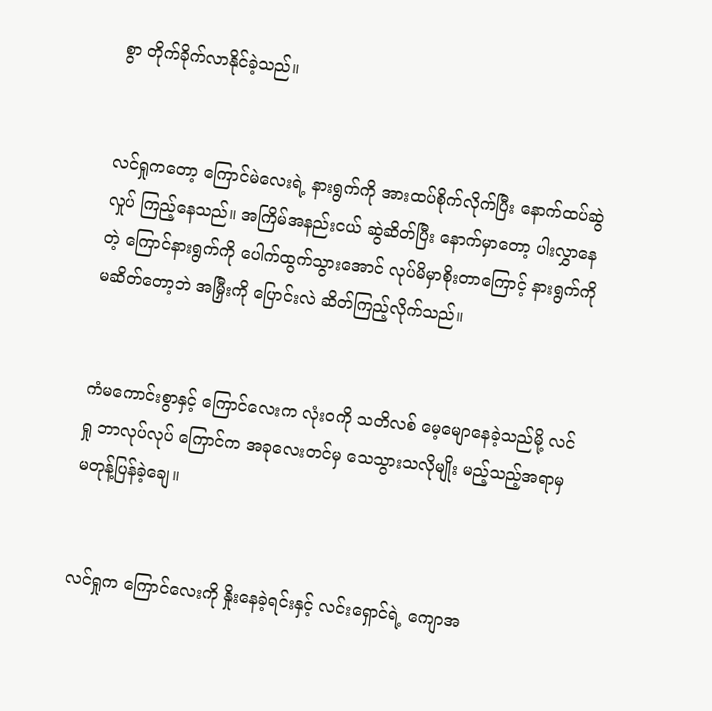စွာ တိုက်ခိုက်လာနိုင်ခဲ့သည်။


လင်ရှုကတော့ ကြောင်မဲလေးရဲ့ နားရွက်ကို အားထပ်စိုက်လိုက်ပြီး နောက်ထပ်ဆွဲလှုပ် ကြည့်နေသည်။ အကြိမ်အနည်းငယ် ဆွဲဆိတ်ပြီး နောက်မှာတော့ ပါးလွှာနေတဲ့ ကြောင်နားရွက်ကို ပေါက်ထွက်သွားအောင် လုပ်မိမှာစိုးတာကြောင့် နားရွက်ကို မဆိတ်တော့ဘဲ အမြှီးကို ပြောင်းလဲ ဆိတ်ကြည့်လိုက်သည်။


ကံမကောင်းစွာနှင့် ကြောင်လေးက လုံးဝကို သတိလစ် မေ့မျောနေခဲ့သည်မို့ လင်ရှု ဘာလုပ်လုပ် ကြောင်က အခုလေးတင်မှ သေသွားသလိုမျိုး မည့်သည့်အရာမှ မတုန့်ပြန်ခဲ့ချေ။


လင်ရှုက ကြောင်လေးကို နှိုးနေခဲ့ရင်းနှင့် လင်းရှောင်ရဲ့‌ ကျောအ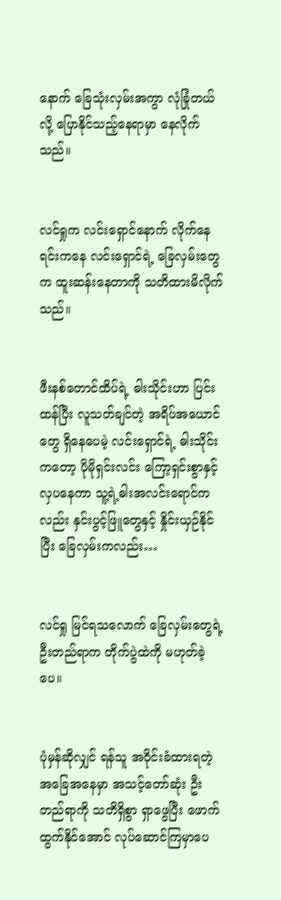နောက်‌ ခြေသုံးလှမ်းအကွာ လုံခြုံတယ်လို့ ပြောနိုင်သည့်နေရာမှာ နေလိုက်သည်။


လင်ရှုက လင်းရှောင်နောက် လိုက်နေရင်းကနေ လင်းရှောင်ရဲ့ ခြေလှမ်းတွေက ထူးဆန်းနေတာကို သတိထားမိလိုက်သည်။


ဖီးနစ်တောင်ထိပ်ရဲ့ ဓါးသိုင်းဟာ ပြင်းထန်ပြီး လူသတ်ချင်တဲ့ အရိပ်အယောင်တွေ ရှိနေပေမဲ့ လင်းရှောင်ရဲ့ ဓါးသိုင်းကတော့ ပိုမိုရှင်းလင်း ကြော့ရှင်းစွာနှင့် လှပနေကာ သူ့ရဲ့ဓါးအလင်းရောင်ကလည်း နှင်းပွင့်ဖြူတွေနှင့် နှိုင်းယှဉ်နိုင်ပြီး ခြေလှမ်းကလည်း…


လင်ရှု မြင်ရသလောက် ခြေလှမ်းတွေရဲ့ ဦးတည်ရာက တိုက်ပွဲထဲကို မဟုတ်ခဲ့ပေ။


ပုံမှန်ဆိုလျှင် ရန်သူ အဝိုင်းခံထားရတဲ့ အခြေအနေမှာ အသင့်တော်ဆုံး ဦးတည်ရာကို သတိရှိစွာ ရှာဖွေပြီး ဖောက်ထွက်နိုင်အောင် လုပ်ဆောင်ကြမှာပေ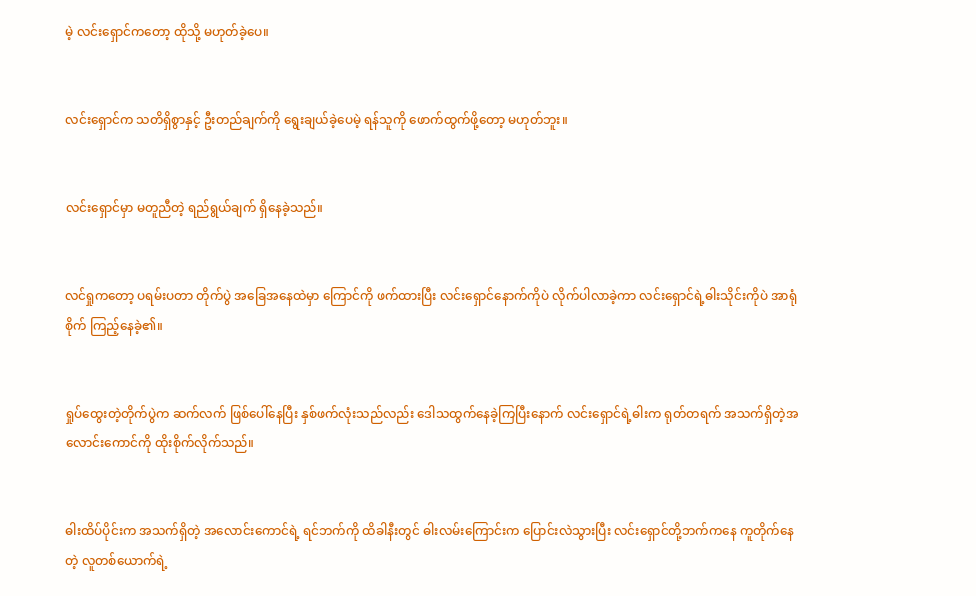မဲ့ လင်းရှောင်ကတော့ ထိုသို့ မဟုတ်ခဲ့ပေ။


လင်းရှောင်က သတိရှိစွာနှင့် ဦးတည်ချက်ကို ရွေးချယ်ခဲ့ပေမဲ့ ရန်သူကို ဖောက်ထွက်ဖို့တော့ မဟုတ်ဘူး။


လင်းရှောင်မှာ မတူညီတဲ့ ရည်ရွယ်ချက် ရှိနေခဲ့သည်။


လင်ရှုကတော့ ပရမ်းပတာ တိုက်ပွဲ အခြေအနေထဲမှာ ကြောင်ကို ဖက်ထားပြီး လင်းရှောင်နောက်ကိုပဲ လိုက်ပါလာခဲ့ကာ လင်းရှောင်ရဲ့ဓါးသိုင်းကိုပဲ အာရုံစိုက် ကြည့်နေခဲ့၏။


ရှုပ်ထွေးတဲ့တိုက်ပွဲက ဆက်လက် ဖြစ်ပေါ်နေပြီး နှစ်ဖက်လုံးသည်လည်း ဒေါသ‌ထွက်နေခဲ့ကြပြီးနောက် လင်းရှောင်ရဲ့ဓါးက ရုတ်တရက် အသက်ရှိတဲ့အ လောင်းကောင်ကို ထိုးစိုက်လိုက်သည်။


ဓါးထိပ်ပိုင်းက အသက်ရှိတဲ့ အလောင်းကောင်ရဲ့ ရင်ဘက်ကို ထိခါနီးတွင် ဓါးလမ်းကြောင်းက ပြောင်းလဲသွားပြီး လင်းရှောင်တို့ဘက်ကနေ ကူတိုက်နေတဲ့ လူတစ်ယောက်ရဲ့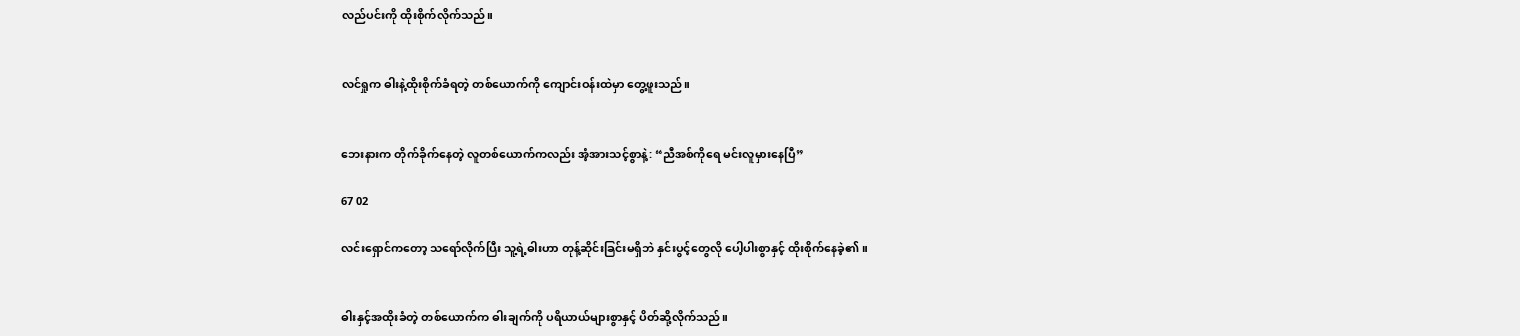လည်ပင်းကို ထိုးစိုက်လိုက်သည်။


လင်ရှုက ဓါးနဲ့ထိုးစိုက်ခံရတဲ့ တစ်ယောက်ကို ကျောင်းဝန်းထဲမှာ တွေ့ဖူးသည်။


ဘေးနားက တိုက်ခိုက်နေတဲ့ လူတစ်ယောက်ကလည်း အံ့အားသင့်စွာနဲ့: “ညီအစ်ကိုရေ မင်းလူမှားနေပြီ”

67 02

လင်းရှောင်ကတော့ သရော်လိုက်ပြီး သူ့ရဲ့ဓါးဟာ တုန့်ဆိုင်းခြင်းမရှိဘဲ ‌နှင်းပွင့်တွေလို ပေါ့ပါးစွာနှင့် ထိုးစိုက်နေခဲ့၏။


ဓါးနှင့်အထိုးခံတဲ့ တစ်ယောက်က ဓါးချက်ကို ပရိယာယ်များစွာနှင့် ပိတ်ဆို့လိုက်သည်။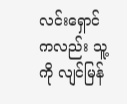လင်းရှောင်ကလည်း သူ့ကို လျင်မြန်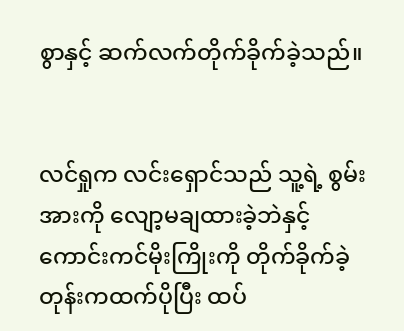စွာနှင့် ဆက်လက်တိုက်ခိုက်ခဲ့သည်။


လင်ရှုက လင်းရှောင်သည် သူ့ရဲ့ စွမ်းအားကို လျော့မချထားခဲ့ဘဲနှင့် ကောင်းကင်မိုးကြိုးကို တိုက်ခိုက်ခဲ့တုန်းကထက်ပိုပြီး ထပ်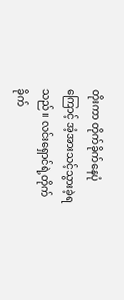တိုးကာ တိုက်ခိုက်နေပုံကြောင့် အံ့အားသင့်သွားခဲ့ရသည်။ လင်းရှောင်ရဲ့တိုက်ခိုက်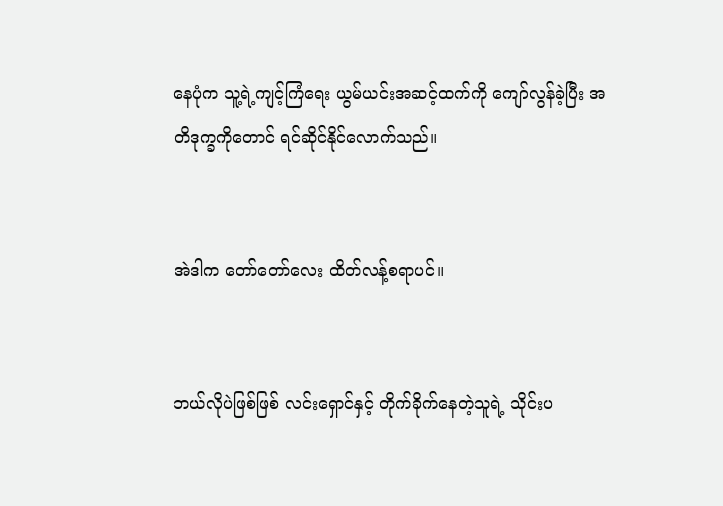နေပုံက သူ့ရဲ့ကျင့်ကြံရေး ယွမ်ယင်းအဆင့်ထက်ကို ကျော်လွန်ခဲ့ပြီး အတိဒုက္ခကိုတောင် ရင်ဆိုင်နိုင်လောက်သည်။


အဲဒါက တော်တော်လေး ထိတ်လန့်စရာ‌ပင်။


ဘယ်လိုပဲဖြစ်ဖြစ် လင်းရှောင်နှင့် တိုက်ခိုက်နေတဲ့သူရဲ့ သိုင်းပ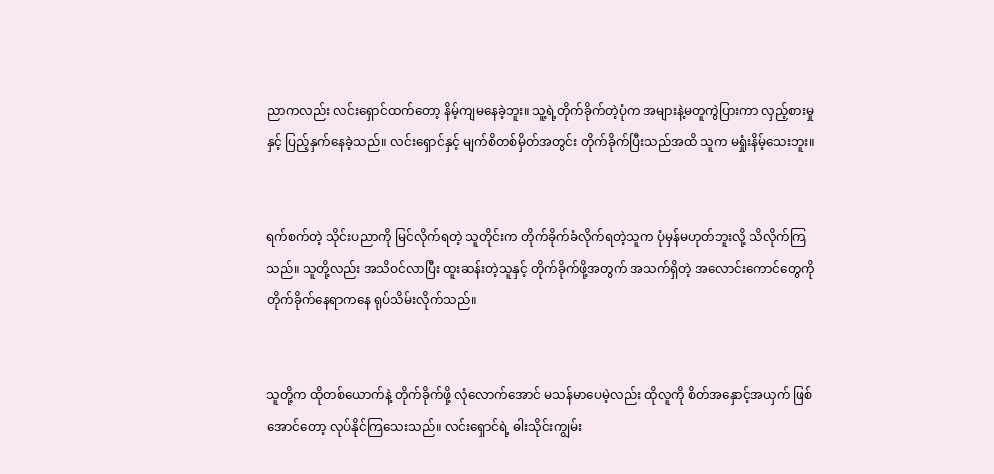ညာကလည်း လင်းရှောင်ထက်တော့ နိမ့်ကျမနေခဲ့ဘူး။ သူ့ရဲ့တိုက်ခိုက်တဲ့ပုံက အများနဲ့မတူကွဲပြားကာ လှည့်စားမှုနှင့် ပြည့်နှက်နေခဲ့သည်။ လင်းရှောင်နှင့် မျက်စိတစ်မှိတ်အတွင်း တိုက်ခိုက်ပြီးသည်အထိ သူက မရှုံးနိမ့်သေးဘူး။


ရက်စက်တဲ့ သိုင်းပညာကို မြင်လိုက်ရတဲ့ သူတိုင်းက တိုက်ခိုက်ခံလိုက်ရတဲ့သူက ပုံမှန်မဟုတ်ဘူးလို့ သိလိုက်ကြသည်။ သူတို့လည်း အသိဝင်လာပြီး ထူးဆန်းတဲ့သူနှင့် တိုက်ခိုက်ဖို့အတွက် အသက်ရှိတဲ့ အလောင်းကောင်တွေကို တိုက်ခိုက်နေရာကနေ ရုပ်သိမ်းလိုက်သည်။


သူတို့က ထိုတစ်ယောက်နဲ့ တိုက်ခိုက်ဖို့ လုံလောက်အောင် မသန်မာပေမဲ့လည်း ထိုလူကို စိတ်အနှောင့်အယှက် ဖြစ်အောင်တော့ လုပ်နိုင်ကြသေးသည်။ လင်းရှောင်ရဲ့ ဓါးသိုင်းကျွမ်း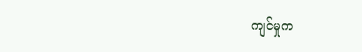ကျင်မှုက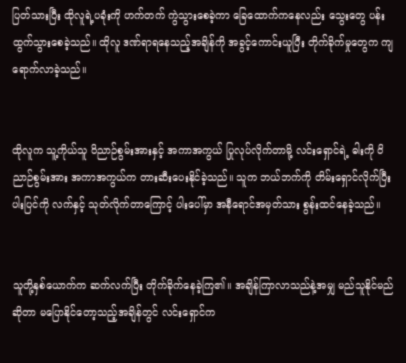ပြတ်သားပြီး ထိုလူရဲ့ပခုံးကို ဟက်တက် ကွဲသွားစေခဲ့ကာ ခြေထောက်ကနေလည်း သွေးတွေ ပန်းထွက်သွားစေခဲ့သည်။ ထိုလူ ဒဏ်ရာရနေသည့်အချိန်ကို အခွင့်ကောင်းယူပြီး တိုက်ခိုက်မှုတွေက ကျရောက်လာခဲ့သည်။


ထိုလူက သူ့ကိုယ်သူ ဝိညာဉ်စွမ်းအားနှင့် အကာအကွယ် ပြုလုပ်လိုက်တာမို့ လင်းရှောင်ရဲ့ ဓါးကို ဝိညာဉ်စွမ်းအား အကာအကွယ်က တားဆီးပေးနိုင်ခဲ့သည်။ သူက ဘယ်ဘက်ကို တိမ်းရှောင်လိုက်ပြီး ပါးပြင်ကို လက်နှင့် သုတ်လိုက်တာကြောင့် ပါးပေါ်မှာ အနီရောင်အမှတ်သား စွန်းထင်နေခဲ့သည်။


သူတို့နှစ်ယောက်က ဆက်လက်ပြီး တိုက်ခိုက်နေခဲ့ကြ၏။ အချိန်ကြာလာသည်နဲ့အမျှ မည်သူနိုင်မည်ဆိုတာ မပြောနိုင်တော့သည့်အချိန်တွင် လင်းရှောင်က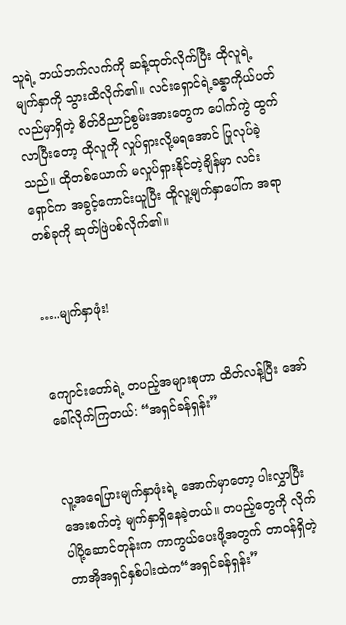သူရဲ့ ဘယ်ဘက်လက်ကို ဆန့်ထုတ်လိုက်ပြီး ထိုလူရဲ့မျက်နှာကို သွားထိလိုက်၏။ လင်းရှောင်ရဲ့ခန္ဓာကိုယ်ပတ်လည်မှာရှိတဲ့ စိတ်ဝိညာဉ်စွမ်းအားတွေက ပေါက်ကွဲ ထွက်လာပြီးတော့ ထိုလူကို လှုပ်ရှားလို့မရအောင် ပြုလုပ်ခဲ့သည်။ ထိုတစ်ယောက် မလှုပ်ရှားနိုင်တဲ့ချိန်မှာ လင်းရှောင်က အခွင့်ကောင်းယူပြီး ထိူလူ့မျက်နှာပေါ်က အရာတစ်ခုကို ဆုတ်ဖြဲပစ်လိုက်၏။


…..မျက်နှာဖုံး!


ကျောင်းတော်ရဲ့ တပည့်အများစုဟာ ထိတ်လန့်ပြီး အော်ခေါ်လိုက်ကြတယ်: “အရှင်ခန်ရှန်း”


လူ့အရေပြားမျက်နှာဖုံးရဲ့ အောက်မှာတော့ ပါးလွှာပြီးအေးစက်တဲ့ မျက်နှာရှိနေခဲ့တယ်။ တပည့်တွေကို လိုက်ပါပို့ဆောင်တုန်းက ကာကွယ်ပေးဖို့အတွက် တာဝန်ရှိတဲ့ တာအိုအရှင်နှစ်ပါးထဲက“အရှင်ခန်ရှန်း”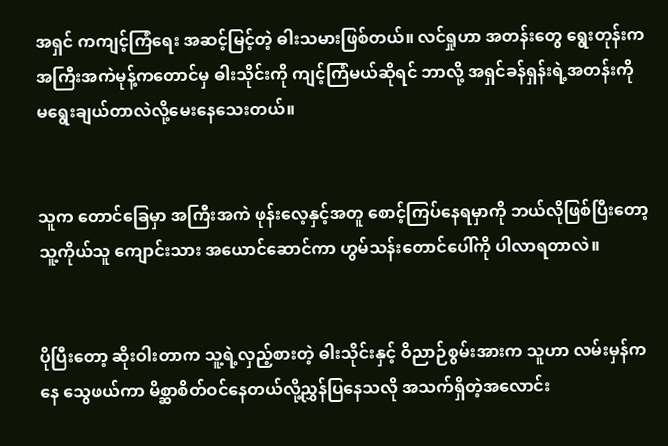အရှင် ကကျင့်ကြံရေး အဆင့်မြင့်တဲ့ ဓါးသမားဖြစ်တယ်။ လင်ရှုဟာ အတန်းတွေ ရွေးတုန်းက အကြီးအကဲမုန့်ကတောင်မှ ဓါးသိုင်းကို ကျင့်ကြံမယ်ဆိုရင် ဘာလို့ အရှင်ခန်ရှန်းရဲ့အတန်းကို မရွေးချယ်တာလဲလို့မေးနေသေးတယ်။


သူက တောင်ခြေမှာ အကြီးအကဲ ဖုန်းလေ့နှင့်အတူ စောင့်ကြပ်နေရမှာကို ဘယ်လိုဖြစ်ပြီးတော့ သူ့ကိုယ်သူ ကျောင်းသား အယောင်ဆောင်ကာ ဟွမ်သန်းတောင်ပေါ်ကို ပါလာရတာလဲ။


ပိုပြီးတော့ ဆိုးဝါးတာက သူ့ရဲ့လှည့်စားတဲ့ ဓါးသိုင်းနှင့် ဝိညာဉ်စွမ်းအားက သူဟာ လမ်းမှန်ကနေ သွေဖယ်ကာ မိစ္ဆာစိတ်ဝင်နေတယ်လို့‌ညွှန်ပြနေသလို အသက်ရှိတဲ့အလောင်း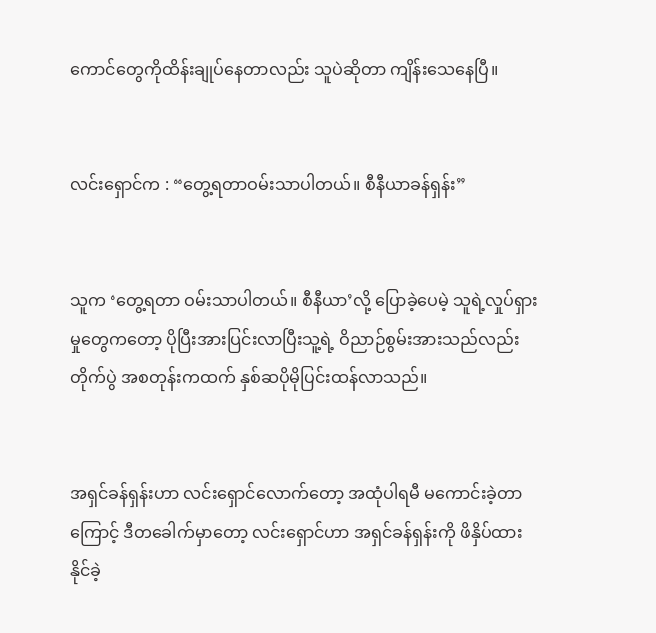ကောင်တွေကိုထိန်းချုပ်နေတာလည်း သူပဲဆိုတာ ကျိန်းသေနေပြီ။


လင်းရှောင်က : “တွေ့ရတာဝမ်းသာပါတယ်။ စီနီယာခန်ရှန်း”


သူက ‘တွေ့ရတာ ဝမ်းသာပါတယ်။ စီနီယာ’လို့ ပြောခဲ့ပေမဲ့ သူရဲ့လှုပ်ရှားမှုတွေက‌တော့ ပိုပြီးအားပြင်းလာပြီးသူ့ရဲ့ ဝိညာဉ်စွမ်းအားသည်လည်း တိုက်ပွဲ အစတုန်းကထက် နှစ်ဆပိုမိုပြင်းထန်လာသည်။


အရှင်ခန်ရှန်းဟာ လင်းရှောင်လောက်တော့ အထုံပါရမီ မကောင်းခဲ့တာကြောင့် ဒီတခေါက်မှာတော့ လင်းရှောင်ဟာ အရှင်ခန်ရှန်းကို ဖိနှိပ်ထားနိုင်ခဲ့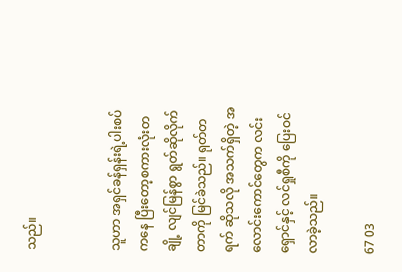သည်။


သူဟာ အရှင်ခန်ရှန်းရဲ့ပါးစပ်ကနေ ပြီးတော့စကားလုံးတချို့ လျင်မြန်စွာ ရွတ်ဆိုလိုက်တာကို မြင်ခဲသည်။ ရုတ်တရက် ဆိုသလို အသက်ရှိတဲ့ အလောင်းကောင်တွေက လင်းရှောင်နှင့် လင်ရှုစီကို ပြေးဝင်လာခဲ့သည်။

67 03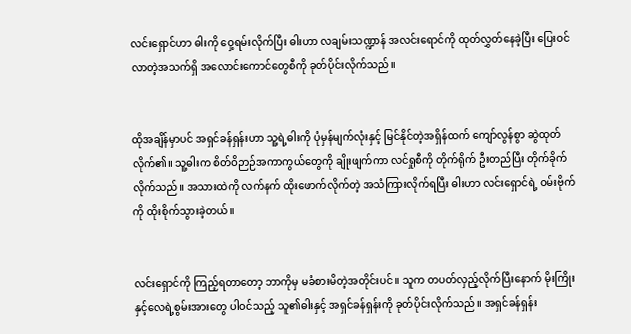လင်းရှောင်ဟာ ဓါးကို ဝှေ့ရမ်းလိုက်ပြီး ဓါးဟာ လချမ်းသဏ္ဍာန် အလင်းရောင်ကို ထုတ်လွှတ်နေခဲ့ပြီး ပြေးဝင်လာတဲ့အသက်ရှိ အလောင်းကောင်တွေစီကို ခုတ်ပိုင်းလိုက်သည်။


ထိုအချိန်မှာပင် အရှင်ခန်ရှန်းဟာ သူ့ရဲ့ဓါးကို ပုံမှန်မျက်လုံးနှင့် မြင်နိုင်တဲ့အရှိန်ထက် ကျော်လွန်စွာ ဆွဲထုတ်လိုက်၏။ သူ့ဓါးက စိတ်ဝိဉာဉ်အကာကွယ်တွေကို ချိုးဖျက်ကာ လင်ရှုစီကို တိုက်ရိုက် ဦးတည်ပြီး တိုက်ခိုက်လိုက်သည်။ အသားထဲကို လက်နက် ထိုးဖောက်လိုက်တဲ့ အသံကြားလိုက်ရပြီး ဓါးဟာ လင်းရှောင်ရဲ့ ဝမ်းဗိုက်ကို ထိုးစိုက်သွားခဲ့တယ်။


လင်းရှောင်ကို ကြည့်ရတာတော့ ဘာကိုမှ မခံစားမိတဲ့အတိုင်းပင်။ သူက တပတ်လှည့်လိုက်ပြီးနောက် မိုးကြိုးနှင့်လေရဲ့စွမ်း‌အားတွေ ပါဝင်သည့် သူ၏ဓါးနှင့် အရှင်ခန်ရှန်းကို ခုတ်ပိုင်းလိုက်သည်။ အရှင်ခန်ရှန်း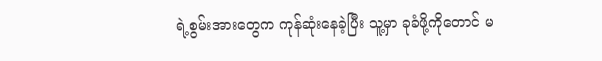ရဲ့စွမ်းအားတွေက ကုန်ဆုံးနေခဲ့ပြီး သူ့မှာ ခုခံဖို့ကိုတောင် မ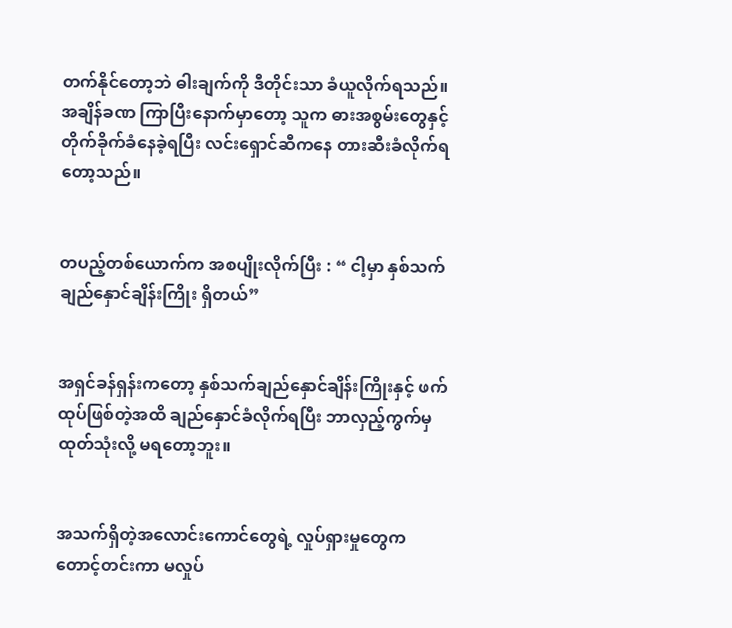တက်နိုင်တော့ဘဲ ဓါးချက်ကို ဒီတိုင်းသာ ခံယူလိုက်ရသည်။ အချိန်ခဏ ကြာပြီးနောက်မှာတော့ သူက ဓားအစွမ်းတွေနှင့် တိုက်ခိုက်ခံနေခဲ့ရပြီး လင်းရှောင်ဆီကနေ တားဆီးခံလိုက်ရတော့သည်။


တပည့်တစ်ယောက်က အစပျိုးလိုက်ပြီး : “ ငါ့မှာ နှစ်သက်ချည်နှောင်ချိန်းကြိုး ရှိတယ်”


အရှင်ခန်ရှန်းကတော့ နှစ်သက်ချည်နှောင်ချိန်းကြိုးနှင့် ဖက်ထုပ်ဖြစ်တဲ့အထိ ချည်နှောင်ခံလိုက်ရပြီး ဘာလှည့်ကွက်မှ ထုတ်သုံးလို့ မရတော့ဘူး။


အသက်ရှိတဲ့အလောင်းကောင်‌‌တွေရဲ့ လှုပ်ရှားမှုတွေက တောင့်တင်းကာ မလှုပ်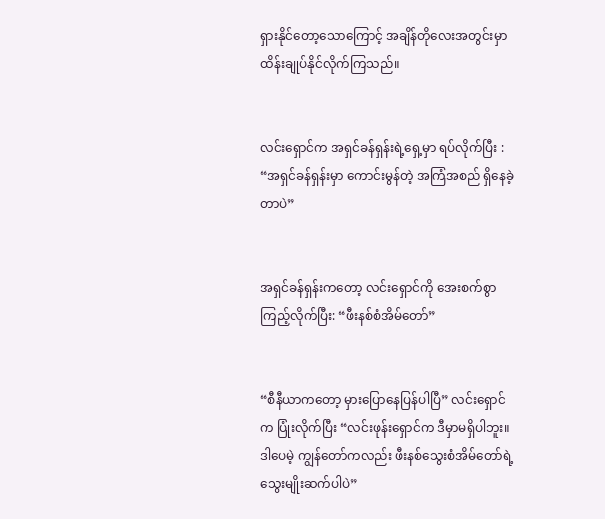ရှားနိုင်တော့သောကြောင့် အချိန်တိုလေးအတွင်းမှာ ထိန်းချုပ်နိုင်လိုက်ကြသည်။


လင်းရှောင်က အရှင်ခန်ရှန်းရဲ့ရှေ့မှာ ရပ်လိုက်ပြီး : “အရှင်ခန်ရှန်းမှာ ကောင်းမွန်တဲ့ အကြံအစည် ရှိနေခဲ့တာပဲ”


အရှင်ခန်ရှန်းကတော့ လင်းရှောင်ကို အေးစက်စွာ ကြည့်လိုက်ပြီး: “ဖီးနစ်စံအိမ်တော်”


“စီနီယာကတော့ မှားပြောနေပြန်ပါပြီ” လင်းရှောင်က ပြုံးလိုက်ပြီး “လင်းဖုန်းရှောင်က ဒီမှာမရှိပါဘူး။ ဒါပေမဲ့ ကျွန်တော်ကလည်း ဖီးနစ်သွေးစံအိမ်တော်ရဲ့ သွေးမျိုးဆက်ပါပဲ”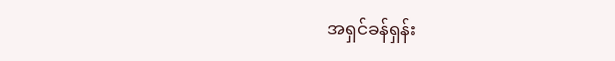အရှင်ခန်ရှန်း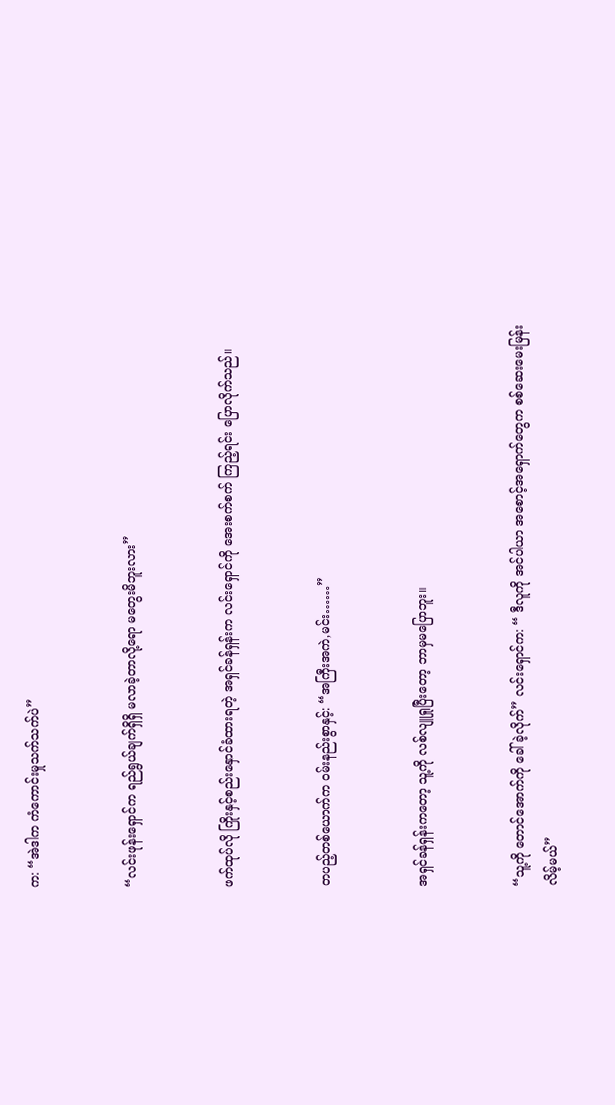က: “အဲဒါက ကံကောင်းမှုသက်သက်ပဲ”


“လင်းဖုန်းရှောင်က ရည်ရွယ်ချက်ရှိရှိ မလာခဲ့တာလို့ရော မတွေးမိဘူးလား”


ဖက်ထုပ်လို ကြိုးနှင့်စည်းနှောင်ခံထားရတဲ့ အရှင်ခန်ရှန်းက လင်းရှောင်ကို အေးစက်စက် ကြည့်ရင်း ပြောလိုက်သည်။


တပည့်တစ်ယောက်က ဝမ်းနည်းစွာနှင့်: “အကြီးအကဲ,မင်း……”


အရှင်ခန်ရှန်းကတော့ သူ့ကို လစ်လျူရှုပြီးတော့ ဘာမှမပြောဘူး။


“သူ့ကို တောင်အောက်ကို ခေါ်ခဲ့လိုက်” လင်းရှောင်က: “ ဒီလူကို အင်ပါယာ အစောင့်အရှောက်တွေက စစ်ဆေးမေးမြန်းလိမ့်မယ်”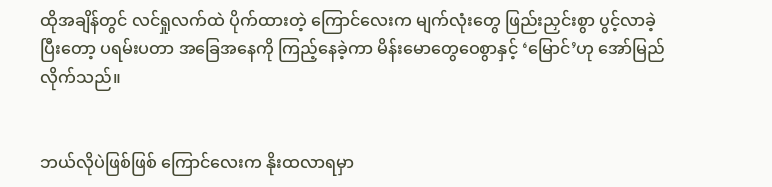ထိုအချိန်တွင် လင်ရှုလက်ထဲ ပိုက်ထားတဲ့ ကြောင်လေးက မျက်‌လုံးတွေ ဖြည်းညှင်းစွာ ပွင့်လာခဲ့ပြီးတော့ ပရမ်းပတာ အခြေအနေကို ကြည့်နေခဲ့ကာ မိန်းမောတွေဝေစွာနှင့် ‘မြောင်’ဟု အော်မြည်လိုက်သည်။


ဘယ်လိုပဲဖြစ်ဖြစ် ကြောင်လေးက နိုးထလာရမှာ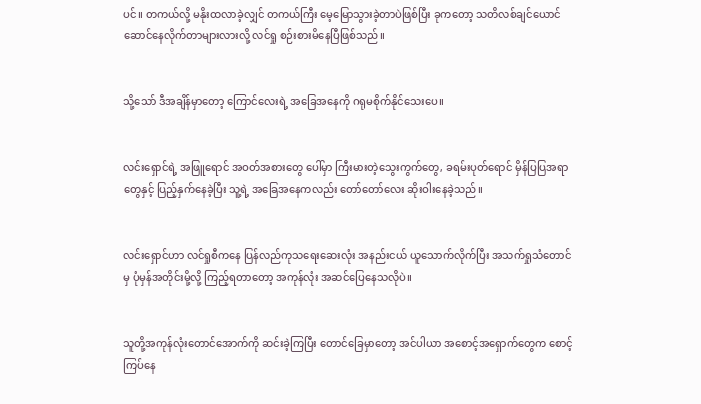ပင်။ တကယ်လို့ မနိုးထလာခဲ့လျှင် တကယ်ကြီး မေ့မြောသွားခဲ့တာပဲဖြစ်ပြီး ခုကတော့ သတိလစ်ချင်ယောင် ဆော‌င်‌နေလိုက်တာများလားလို့ လင်ရှု စဉ်းစားမိနေပြီဖြစ်သည်။


သို့သော် ဒီအချိန်မှာတော့ ကြောင်လေးရဲ့ အ‌ခြေအနေကို ဂရုမစိုက်နိုင်သေးပေ။


လင်းရှောင်ရဲ့ အဖြူရောင် အဝတ်အစားတွေ ပေါ်မှာ ကြီးမားတဲ့သွေးကွက်တွေ, ခရမ်းပုတ်ရောင် မှိန်ပြပြအရာတွေနှင့် ပြည့်နှက်နေခဲ့ပြီး သူ့ရဲ့ အခြေအနေကလည်း တော်တော်လေး ဆိုးဝါးနေခဲ့သည်။


လင်းရှောင်ဟာ လင်ရှုစီကနေ ပြန်လည်ကုသရေးဆေးလုံး အနည်းငယ် ယူသောက်လိုက်ပြီး အသက်ရှုသံတောင်မှ ပုံမှန်အတိုင်းမို့လို့ ကြည့်ရတာတော့ အကုန်လုံး အဆင်ပြေနေသလိုပဲ။


သူတို့အကုန်လုံးတောင်အောက်ကို ဆင်းခဲ့ကြပြီး တောင်ခြေမှာတော့ အင်ပါယာ အစောင့်အရှောက်တွေက စောင့်ကြပ်နေ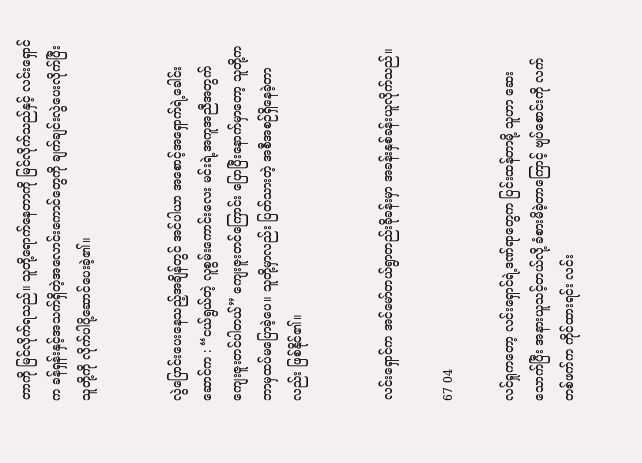တာကို မြင်လိုက်ရသည်။ သူတို့ရောက်နေတာကို မြင်လိုက်သည်နှင့် လင်းရှောင်က ခန်ရှန်းနှင့်အသက်ရှိတဲ့အ‌လောင်းကောင်တွေကို ချက်ချင်းလွဲပေးလိုက်ပြီး သူတို့ကို လိုက်ပါပို့ဆောင်ပေးခဲ့၏။


လွဲပြောင်းပေးနေသည့်အချိန်တွင် အင်ပါယာ အစောင့်အရှောက်ရဲ့ခေါင်းဆောင်က : “ငယ်ရွယ်တဲ့ လူစွမ်းကောင်းလေး မင်းရဲ့အကူအညီအတွက် ကျေးဇူးတင်ပါတယ်” ကျေးဇူးတင်ကြောင်း ပြောပြီးနောက်မှာတော့ သူတို့က ဘာမှထပ်မပြောခဲ့ပေ။ သူတို့မှာလည်း ပြတ်သားတဲ့ အစီအစဉ်ရှိနေခဲ့တာလည်း ဖြစ်နိုင်၏။


လင်းရှောင်က အင်မော်တယ်ရွာတည်းခိုခန်းမှာ အခန်းနှစ်ခန်းယူလိုက်သည်။

67 04

လင်ရှုကတော့ လင်းရှောင်ရဲ့ဒဏ်ရာတွေက ပြင်းထန်တာမို့ သူဟာ ဆေးသောက်ပြီး အနားယူသင့်တယ်လို့ ခံစားမိခဲ့တာကြောင့် ဗျပ်စောင်းကို လက်တစ်ဖက်က ကိုင်ထားရင်း လင်း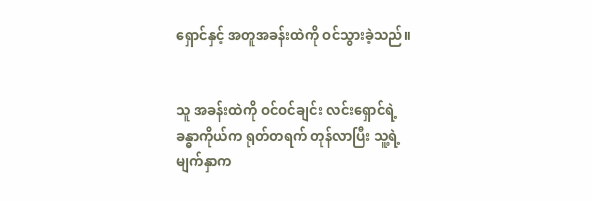ရှောင်နှင့် အတူအခန်းထဲကို ဝင်သွားခဲ့သည်။


သူ အခန်းထဲကို ဝင်ဝင်ချင်း လင်းရှောင်ရဲ့ခန္ဓာကိုယ်က ရုတ်တရက် တုန်လာပြီး သူ့ရဲ့မျက်နှာက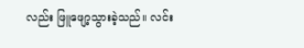လည်း ဖြူဖျော့သွားခဲ့သည်။ လင်း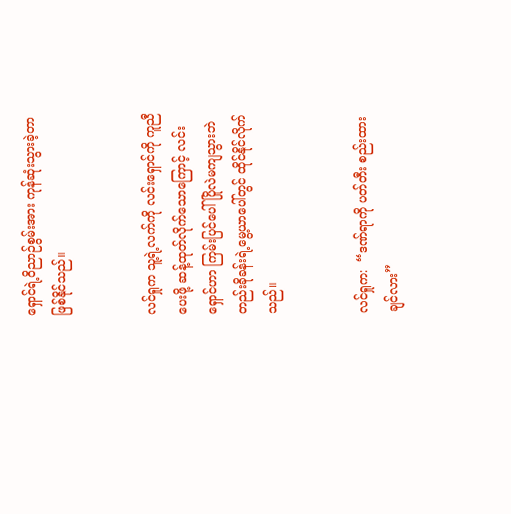ရှောင်ရဲ့ဝိညာဉ်စွမ်းအား ကုန်ဆုံးသွားခဲ့တာ ဖြစ်နိုင်သည်။


လင်ရှုက သူ့ရဲ့လက်ကို လင်းရှောင်ကို ကူညီပေးဖို့ ဆန့်ထုတ်လိုက်သောကြောင့် လင်းရှောင်ဟာ ကြမ်းပြင်ပေါ် ပြိုလဲမကျသွားဘဲ တည်းခိုခန်းရဲ့မွေ့ယာပေါ်တွင် ထိုင်နိုင်လိုက်သည်။


လင်ရှုက:  “ဒဏ်ရာကို ပတ်တီး စည်းထားချင်လား”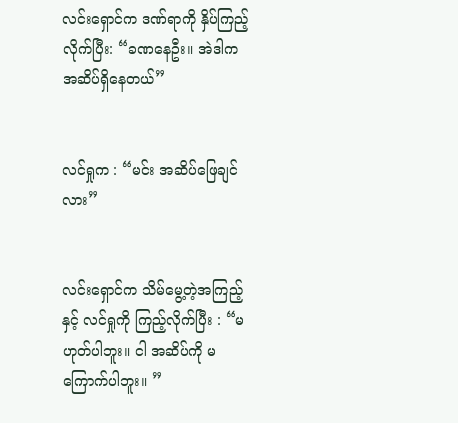လင်းရှောင်က ဒဏ်ရာကို နှိပ်ကြည့်လိုက်ပြီး: “ခဏနေဦး။ အဲဒါက အဆိပ်ရှိနေတယ်”


လင်ရှုက : “မင်း အဆိပ်ဖြေချင်လား”


လင်းရှောင်က သိမ်မွေ့တဲ့အကြည့်နှင့် လင်ရှုကို ကြည့်လိုက်ပြီး : “မဟုတ်ပါဘူး။ ငါ အဆိပ်ကို မကြောက်ပါဘူး။ ”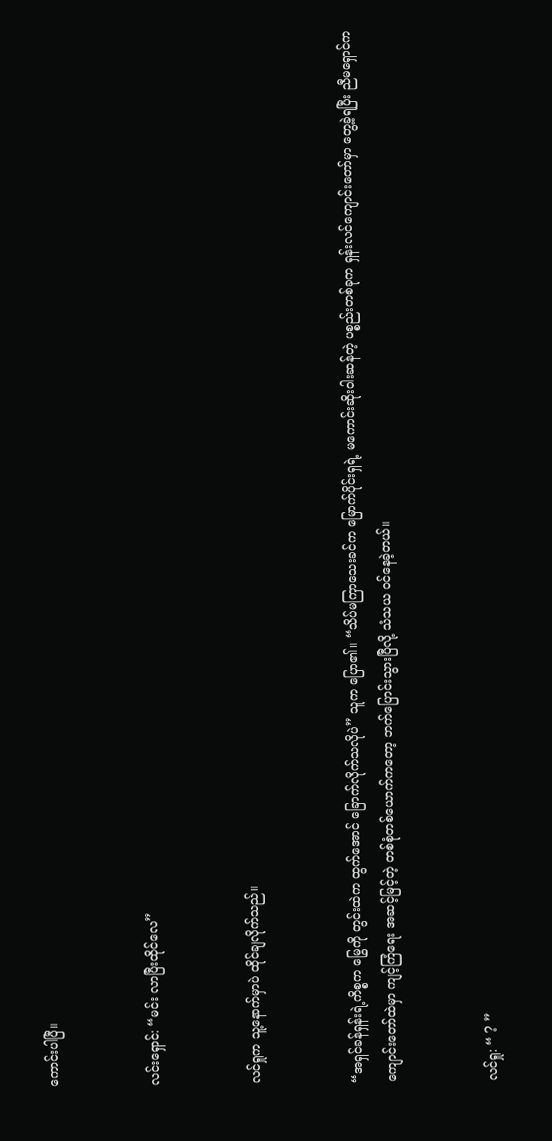ကောင်းပါပြီ။


လင်းရှောင်: “မင်း လာပြီးထိုင်လေ”


လင်ရှုက သူ့နောက်မှာပဲ ထိုင်ချလိုက်သည်။


“အရှင်ခန်ရှန်းရဲ့ကိစ္စက မြွေကို တွင်းထဲက ထွက်အောင် ခြောက်လိုက်သလိုပဲ” သူက ပြော၏။ “သိပ်မကြာသေးခင်က မြောက်ပိုင်းရှရဲ့ မကောင်းဆိုးဝါးဆန်တဲ့ ပစ္စည်းတစ်ခုက ရှန်းလင်ကျောင်းတော်မှာ တွေ့ခဲ့ရပြီး ညီမရှောင်က ကျောင်းတော်ထဲမှာ ကျင့်ကြံရေး အဆင့်မြင့်တဲ့ တစ်စုံတစ်ယောက်ကတော့ ဘက်ပြောင်းသွားပြီလို့ သံသယ ဝင်နေခဲ့တယ်။


လင်ရှု: “ ? ”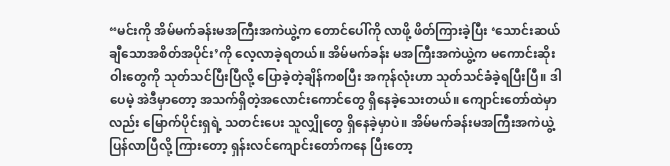“မင်းကို အိမ်မက်ခန်းမအကြီးအကဲယွဲ့က တောင်ပေါ်ကို လာဖို့ ဖိတ်ကြားခဲ့ပြီး ‘သောင်းဆယ်ချီသောအစိတ်အပိုင်း’ကို လေ့လာခဲ့ရတယ်။ အိမ်မက်ခန်း မအကြီးအကဲယွဲ့က မကောင်းဆိုးဝါးတွေကို သုတ်သင်ပြီးပြီလို့ ပြောခဲ့တဲ့ချိန်ကစပြီး အကုန်လုံးဟာ သုတ်သင်ခံခဲ့ရပြီးပြီ။ ဒါပေမဲ့ အဲဒီမှာတော့ အသက်ရှိတဲ့အလောင်းကောင်တွေ ရှိနေခဲ့သေးတယ်။ ကျောင်းတော်ထဲမှာလည်း မြောက်ပိုင်းရှရဲ့ သတင်းပေး သူလျှိုတွေ ရှိနေခဲ့မှာပဲ။ အိမ်မက်ခန်းမအကြီးအကဲယွဲ့ ပြန်လာပြီလို့ ကြားတော့ ရှန်းလင်ကျောင်းတော်ကနေ ပြီးတော့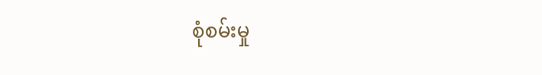စုံစမ်းမှု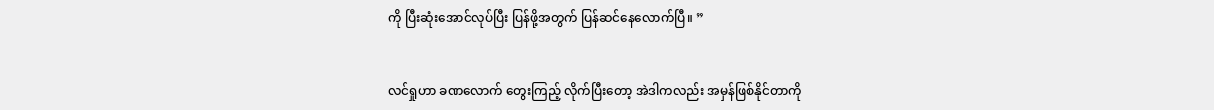ကို ပြီး‌ဆုံးအောင်လုပ်ပြီး ပြန်ဖို့အတွက် ပြန်ဆင်နေလောက်ပြီ။ ”


လင်ရှုဟာ ခဏလောက် တွေးကြည့် လိုက်ပြီးတော့ အဲဒါကလည်း အမှန်ဖြစ်နိုင်တာကို‌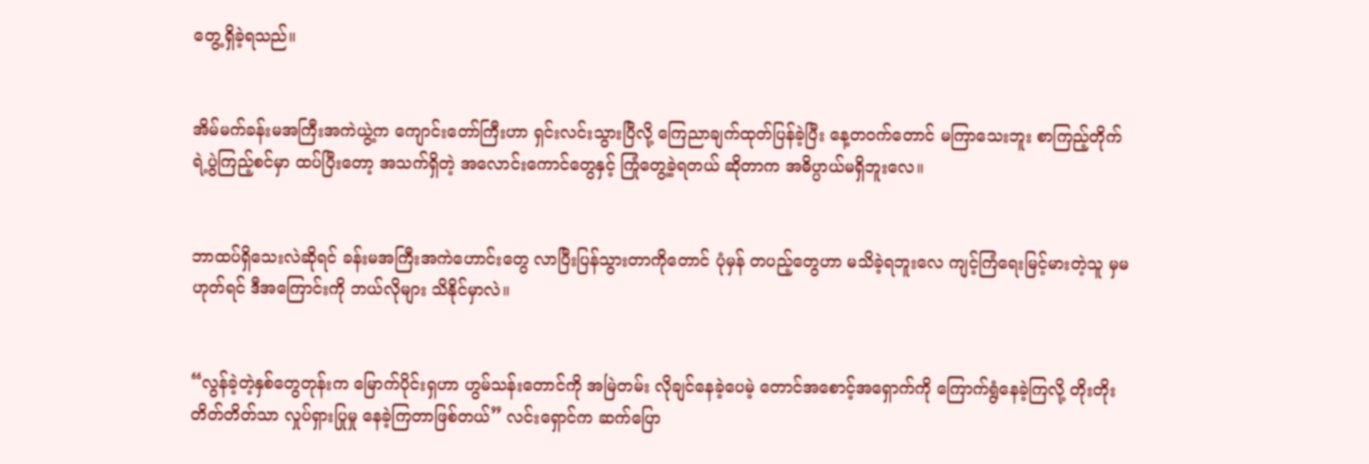တွေ့ရှိခဲ့ရသည်။


အိမ်မက်ခန်းမအကြီးအကဲယွဲ့က ကျောင်းတော်ကြီးဟာ ရှင်းလင်းသွားပြီလို့ ကြေညာချက်ထုတ်ပြန်ခဲ့ပြီး နေ့တဝက်‌‌တောင် မကြာသေးဘူး စာကြည့်တိုက်ရဲ့ပွဲကြည့်စင်မှာ ထပ်ပြီးတော့ အသက်ရှိတဲ့ အလောင်းကောင်တွေနှင့် ကြုံတွေ့ခဲ့ရတယ် ဆိုတာက အဓိပ္ပာယ်မရှိဘူးလေ။


ဘာထပ်ရှိသေးလဲဆိုရင် ခန်းမအကြီးအကဲဟောင်းတွေ လာပြီးပြန်သွားတာကိုတောင် ပုံမှန် တပည့်တွေဟာ မသိခဲ့ရဘူးလေ ကျင့်ကြံရေးမြင့်မားတဲ့‌သူ မှမဟုတ်ရင် ဒီအကြောင်းကို ဘယ်လိုများ သိနိုင်မှာလဲ။


“လွန်ခဲ့တဲ့နှစ်တွေတုန်းက မြောက်ပိုင်းရှဟာ ဟွမ်သန်းတောင်ကို အမြဲတမ်း လိုချင်နေခဲ့ပေမဲ့ တောင်အစောင့်အရှောက်ကို ကြောက်ရွံနေခဲ့ကြလို့ တိုးတိုးတိတ်တိတ်သာ လှုပ်ရှားပြုမှု နေခဲ့ကြတာဖြစ်တယ်” လင်းရှောင်က ဆက်ပြော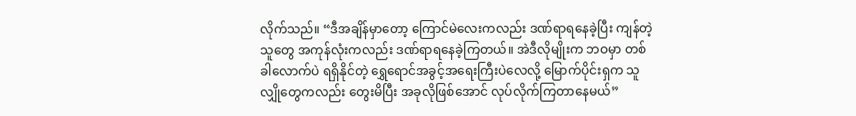လိုက်သည်။ “ဒီအချိန်မှာတော့ ကြောင်မဲလေးကလည်း ဒဏ်ရာရနေခဲ့ပြီး ကျန်တဲ့သူတွေ အကုန်လုံးကလည်း ဒဏ်ရာရနေခဲ့ကြတယ်။ အဲဒီလိုမျိုးက ဘဝမှာ တစ်ခါလောက်ပဲ ရရှိနိုင်တဲ့ ရွှေရောင်‌အခွင့်အရေးကြီးပဲလေလို့ မြောက်ပိုင်းရှက သူလျှိုတွေကလည်း တွေးမိပြီး အခုလိုဖြစ်အောင် လုပ်လိုက်ကြတာနေမယ်”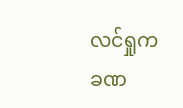လင်ရှုက ခဏ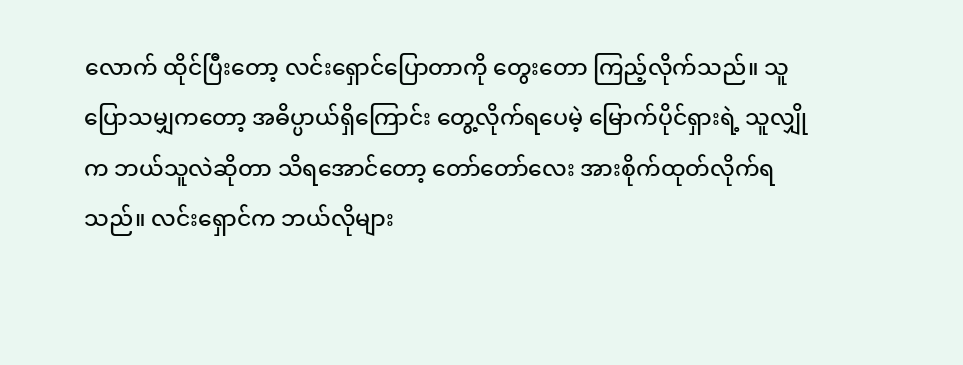လောက် ထိုင်ပြီးတော့ လင်းရှောင်ပြောတာကို တွေးတော ကြည့်လိုက်သည်။ သူပြောသမျှကတော့ အဓိပ္ပာယ်ရှိကြောင်း တွေ့လိုက်ရပေမဲ့ မြောက်ပိုင်ရှားရဲ့ သူလျှိုက ဘယ်သူလဲဆိုတာ သိရအောင်တော့ တော်တော်လေး အားစိုက်ထုတ်လိုက်ရသည်။ လင်းရှောင်က ဘယ်လိုများ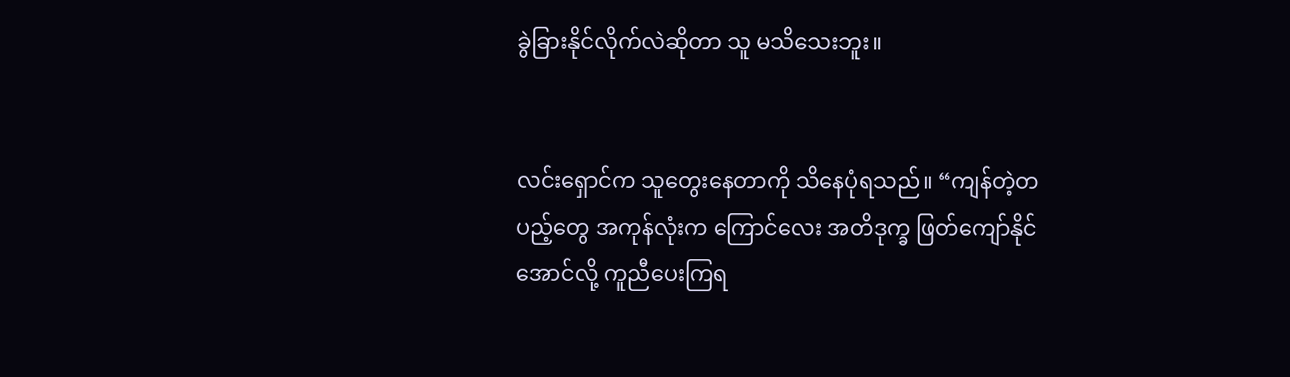ခွဲခြားနိုင်လိုက်လဲဆိုတာ သူ မသိသေးဘူး။


လင်းရှောင်က သူတွေးနေတာကို သိနေပုံရသည်။ “ကျန်တဲ့တပည့်တွေ အကုန်လုံးက ကြောင်လေး အတိဒုက္ခ ဖြတ်ကျော်နိုင်အောင်လို့ ကူညီပေးကြရ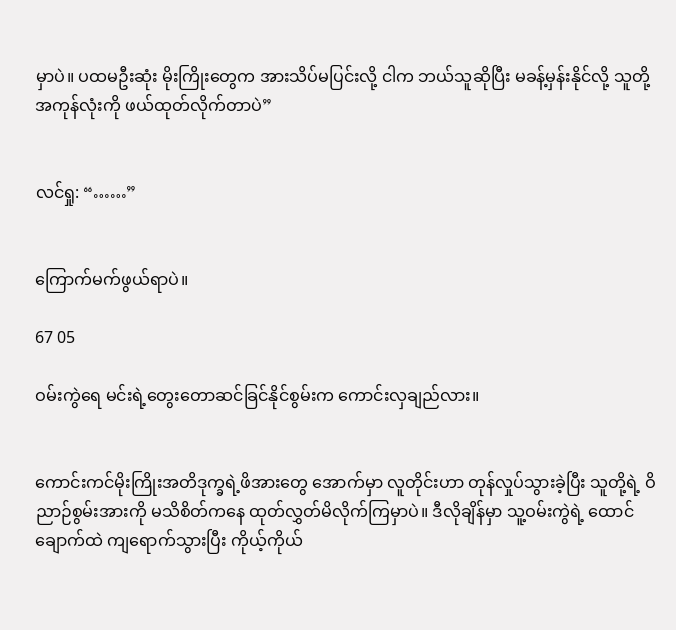မှာပဲ။ ပထမဦးဆုံး မိုးကြိုးတွေက အားသိပ်မပြင်းလို့ ငါက ဘယ်သူဆိုပြီး မခန့်မှန်းနိုင်လို့ သူတို့အကုန်လုံးကို ဖယ်ထုတ်လိုက်တာပဲ”


လင်ရှု: “……”


ကြောက်မက်ဖွယ်ရာပဲ။

67 05

ဝမ်းကွဲရေ မင်းရဲ့တွေးတောဆင်ခြင်နိုင်စွမ်းက ကောင်းလှချည်လား။


ကောင်းကင်မိုးကြိုးအတိဒုက္ခရဲ့ဖိအားတွေ အောက်မှာ လူတိုင်းဟာ တုန်လှုပ်သွားခဲ့ပြီး သူတို့ရဲ့ ဝိညာဉ်စွမ်းအားကို မသိစိတ်ကနေ ထုတ်လွှတ်မိလိုက်ကြမှာပဲ။ ဒီလိုချိန်မှာ သူ့ဝမ်းကွဲရဲ့ ထောင်ချောက်ထဲ ကျရောက်သွားပြီး ကိုယ့်ကိုယ်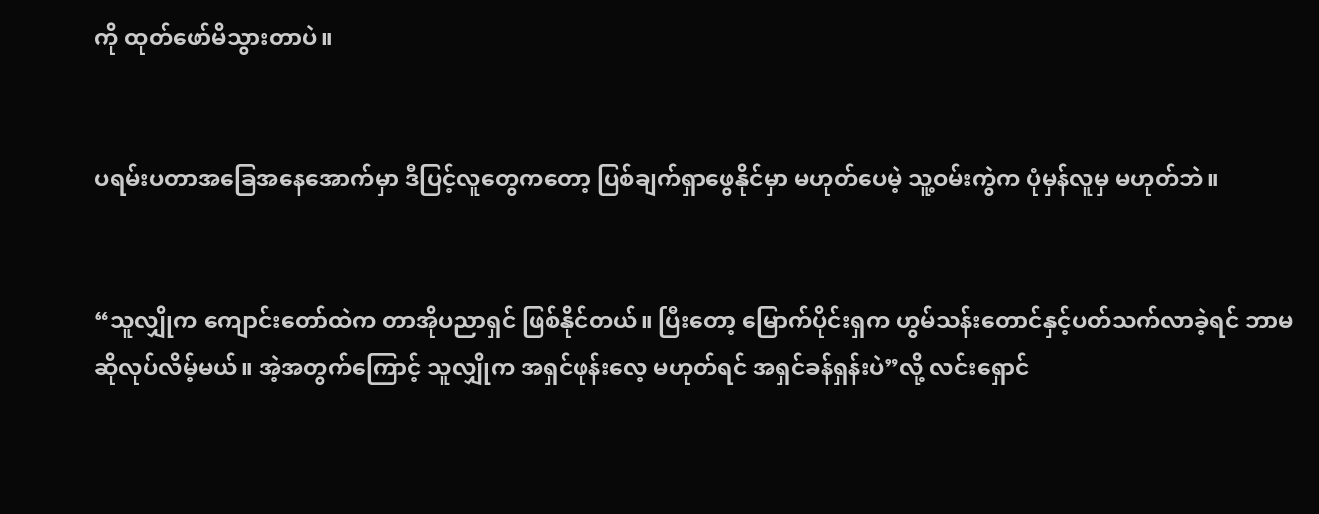ကို ထုတ်ဖော်မိသွားတာပဲ။


ပရမ်းပတာအခြေအနေအောက်မှာ ဒီပြင့်လူတွေကတော့ ပြစ်ချက်ရှာဖွေနိုင်မှာ မဟုတ်ပေမဲ့ သူ့ဝမ်းကွဲက ပုံမှန်လူမှ မဟုတ်ဘဲ။


“သူလျှိုက ကျောင်းတော်ထဲက တာအိုပညာရှင် ဖြစ်နိုင်တယ်။ ပြီးတော့ မြောက်ပိုင်းရှက ဟွမ်သန်းတောင်နှင့်ပတ်သက်လာခဲ့ရင် ဘာမဆိုလုပ်လိမ့်မယ်။ အဲ့အတွက်ကြောင့် သူလျှိုက အရှင်ဖုန်းလေ့ မဟုတ်ရင် အရှင်ခန်ရှန်းပဲ”လို့ လင်းရှောင်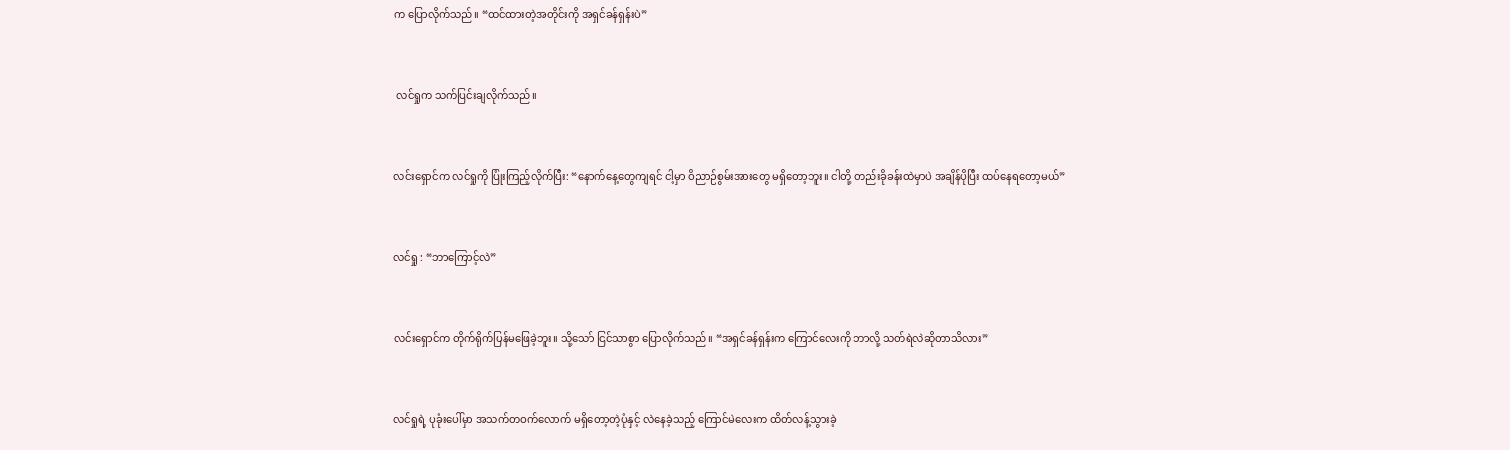က ပြောလိုက်သည်။ “ထင်ထားတဲ့အတိုင်းကို အရှင်ခန်ရှန်းပဲ”


 လင်ရှုက သက်ပြင်းချလိုက်သည်။


လင်း‌‌ရှောင်က လင်ရှုကို ပြုံးကြည့်လိုက်ပြီး: “နောက်နေ့တွေကျရင် ငါ့မှာ ဝိညာဉ်စွမ်းအားတွေ မရှိတော့ဘူး။ ငါတို့ တည်းခိုခန်းထဲမှာပဲ အချိန်ပိုပြီး ထပ်နေရတော့မယ်”


လင်ရှု : “ဘာကြောင့်လဲ”


လင်းရှောင်က တိုက်ရိုက်ပြန်မဖြေခဲ့ဘူး။ သို့သော် ငြင်သာစွာ ပြောလိုက်သည်။ “အရှင်ခန်ရှန်းက ကြောင်လေးကို ဘာလို့ သတ်ရဲလဲဆိုတာသိလား”


လင်ရှုရဲ့ ပုခုံးပေါ်မှာ အသက်တဝက်လောက် မရှိတော့တဲ့ပုံနှင့် လဲနေခဲ့သည့် ကြောင်မဲလေးက ထိတ်လန့်သွားခဲ့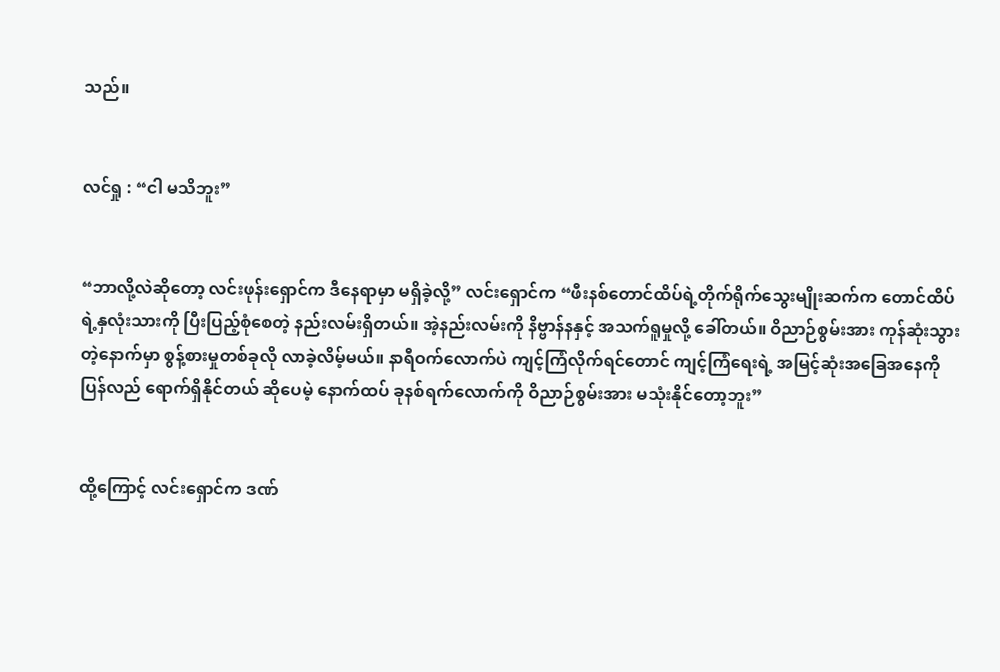သည်။


လင်ရှု : “ငါ မသိဘူး”


“ဘာလို့လဲဆိုတော့ လင်းဖုန်းရှောင်က ဒီနေရာမှာ မရှိခဲ့လို့” လင်းရှောင်က “ဖီးနစ်တောင်ထိပ်ရဲ့တိုက်ရိုက်သွေးမျိုးဆက်က တောင်ထိပ်ရဲ့နှလုံးသားကို ပြီးပြည့်စုံစေတဲ့ နည်းလမ်းရှိတယ်။ အဲ့နည်းလမ်းကို နိဗ္ဗာန်နနှင့် အသက်ရူမှုလို့ ခေါ်တယ်။ ဝိညာဉ်စွမ်းအား ကုန်ဆုံးသွားတဲ့နောက်မှာ စွန့်စားမှုတစ်ခုလို လာခဲ့လိမ့်မယ်။ နာရီဝက်လောက်ပဲ ကျင့်ကြံလိုက်ရင်တောင် ကျင့်ကြံရေးရဲ့ အမြင့်ဆုံးအခြေအနေကို ပြန်လည် ရောက်ရှိနိုင်တယ် ဆိုပေမဲ့ နောက်ထပ် ခုနစ်ရက်လောက်ကို ဝိညာဉ်စွမ်းအား မသုံးနိုင်တော့ဘူး”


ထို့ကြောင့် လင်းရှောင်က ဒဏ်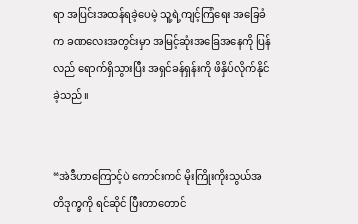ရာ အပြင်းအထန်ရခဲ့ပေမဲ့ သူ့ရဲ့ကျင့်ကြံရေး အခြေခံက ခဏလေးအတွင်းမှာ အမြင့်ဆုံးအခြေအနေကို ပြန်လည် ရောက်ရှိသွားပြီး အရှင်ခန်ရှန်းကို ဖိနှိပ်လိုက်နိုင်ခဲ့သည်။


“အဲဒီဟာကြောင့်ပဲ ကောင်းကင် မိုးကြိုးကိုးသွယ်အတိဒုက္ခကို ရင်ဆိုင် ပြီးတာတောင်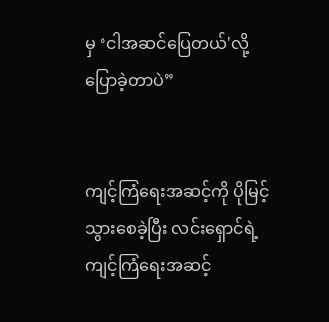မှ ‘ငါအဆင်ပြေတယ်'လို့ ပြောခဲ့တာပဲ”


ကျင့်ကြံရေးအဆင့်ကို ပိုမြင့်သွားစေခဲ့ပြီး လင်းရှောင်ရဲ့ ကျင့်ကြံရေးအဆင့်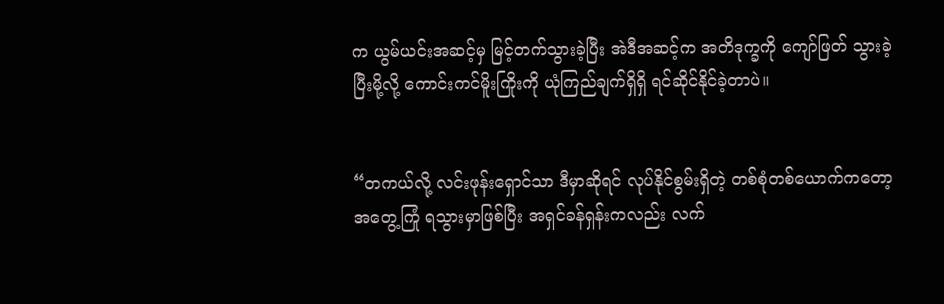က ယွမ်ယင်းအဆင့်မှ မြင့်တက်သွားခဲ့ပြီး အဲဒီအဆင့်က အတိဒုက္ခကို ကျော်ဖြတ် သွားခဲ့ပြီးမို့လို့ ကောင်းကင်မိူးကြိုးကို ယုံကြည်ချက်ရှိရှိ ရင်ဆိုင်နိုင်ခဲ့တာပဲ။


“တကယ်လို့ လင်း‌ဖုန်းရှောင်သာ ဒီမှာဆိုရင် လုပ်နိုင်စွမ်းရှိတဲ့ တစ်စုံတစ်ယောက်ကတော့ အတွေ့ကြုံ ရသွားမှာဖြစ်ပြီး အရှင်ခန်ရှန်းကလည်း လက်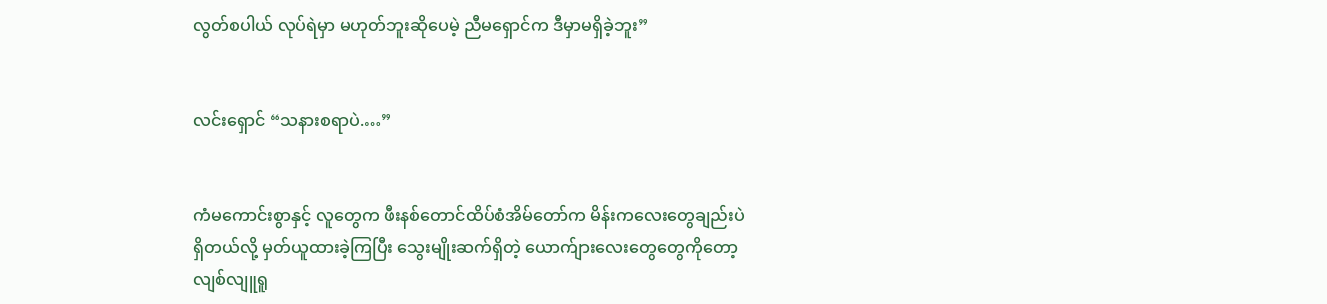လွတ်စပါယ် လုပ်ရဲမှာ မဟုတ်ဘူးဆိုပေမဲ့ ညီမရှောင်က ဒီမှာမရှိခဲ့ဘူး”


လင်းရှောင် “သနားစရာပဲ.…”


ကံမကောင်းစွာနှင့် လူတွေက ဖီးနစ်တောင်ထိပ်စံအိမ်တော်က မိန်းကလေးတွေချည်းပဲရှိတယ်လို့ မှတ်ယူထားခဲ့ကြပြီး‌ သွေးမျိုးဆက်ရှိတဲ့ ယောက်ျားလေးတွေတွေကိုတော့ လျစ်လျူရူ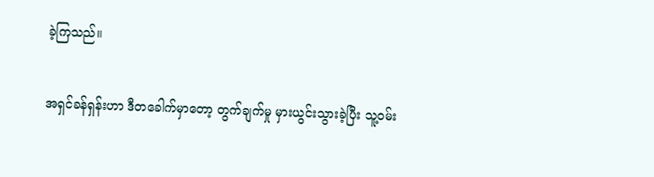ခဲ့ကြသည်။


အရှင်ခန်ရှန်းဟာ ဒီတခေါက်မှာတော့ တွက်ချက်မှု မှားယွင်းသွားခဲ့ပြီး သူ့ဝမ်း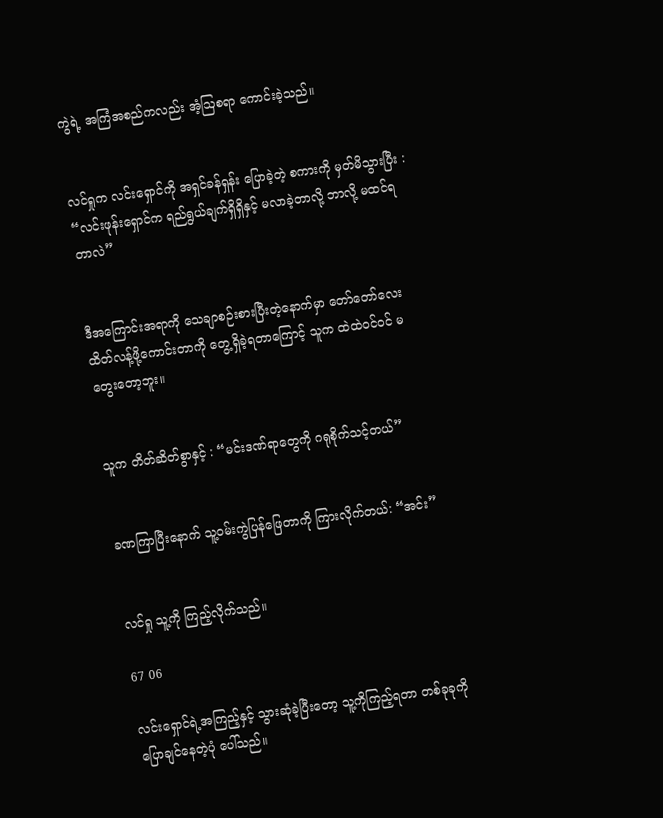ကွဲရဲ့ အကြံအစည်ကလည်း အံ့ဩစရာ ကောင်းခဲ့သည်။


လင်ရှုက ‌လင်းရှောင်ကို အရှင်ခန်ရှန်း ပြောခဲ့တဲ့ စကားကို မှတ်မိသွားပြီး : “လင်းဖုန်းရှောင်က ရည်ရွယ်ချက်ရှိရှိနှင့် မလာခဲ့တာလို့ ဘာလို့ မထင်ရတာလဲ”


ဒီအကြောင်းအရာကို သေချာစဉ်းစားပြီးတဲ့နောက်မှာ တော်တော်လေး ထိတ်လန့်ဖို့ကောင်းတာကို တွေ့ရှိခဲ့ရတာကြောင့် သူက ထဲထဲဝင်ဝင် မတွေးတော့ဘူး။


သူက တိတ်ဆိတ်စွာနှင့် : “မင်းဒဏ်ရာတွေကို ဂရုစိုက်သင့်တယ်”


ခဏကြာပြီးနောက် သူ့ဝမ်းကွဲပြန်ဖြေတာကို ကြားလိုက်တယ်: “အင်း”


လင်ရှု သူ့ကို ကြည့်လိုက်သည်။

67 06

လင်းရှောင်ရဲ့အကြည့်နှင့် သွားဆုံခဲ့ပြီးတော့ သူ့ကိုကြည့်ရတာ တစ်ခုခုကို ပြောချင်နေတဲ့ပုံ ပေါ်သည်။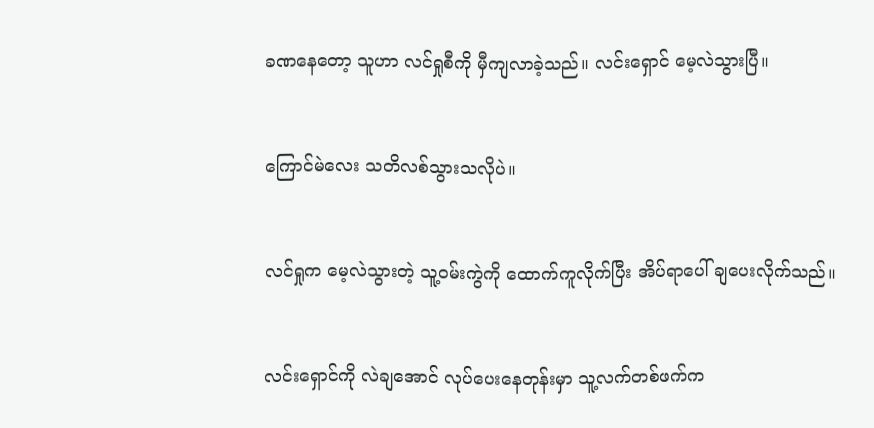ခဏနေတော့ သူဟာ လင်ရှုစီကို မှီကျလာခဲ့သည်။ လင်းရှောင် မေ့လဲသွားပြီ။


ကြောင်မဲလေး သတိလစ်သွားသလိုပဲ။


လင်ရှုက မေ့လဲသွားတဲ့ သူ့ဝမ်းကွဲကို ထောက်ကူလိုက်ပြီး အိပ်ရာပေါ် ချပေးလိုက်သည်။


လင်းရှောင်ကို လဲချအောင် လုပ်ပေးနေတုန်းမှာ သူ့လက်တစ်ဖက်က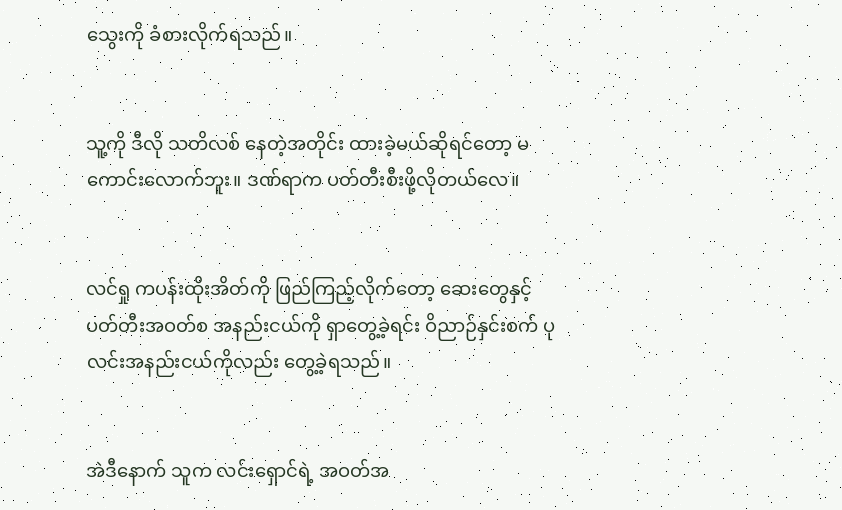သွေးကို ခံစားလိုက်ရသည်။


သူ့ကို ဒီလို သတိလစ်‌ နေတဲ့အတိုင်း ထားခဲ့မယ်ဆိုရင်တော့ မကောင်းလောက်ဘူး။ ဒဏ်ရာက ပတ်တီးစီးဖို့လိုတယ်လေ။


လင်ရှု ကပန်းထိုးအိတ်ကို ဖြည်ကြည့်လိုက်တော့ ဆေးတွေနှင့် ပတ်တီးအဝတ်စ အနည်းငယ်ကို ရှာတွေ့ခဲ့ရင်း ဝိညာဉ်နှင်းစက် ပုလင်းအနည်းငယ်ကိုလည်း တွေ့ခဲ့ရသည်။


အဲဒီနောက် သူက လင်းရှောင်ရဲ့ အဝတ်အ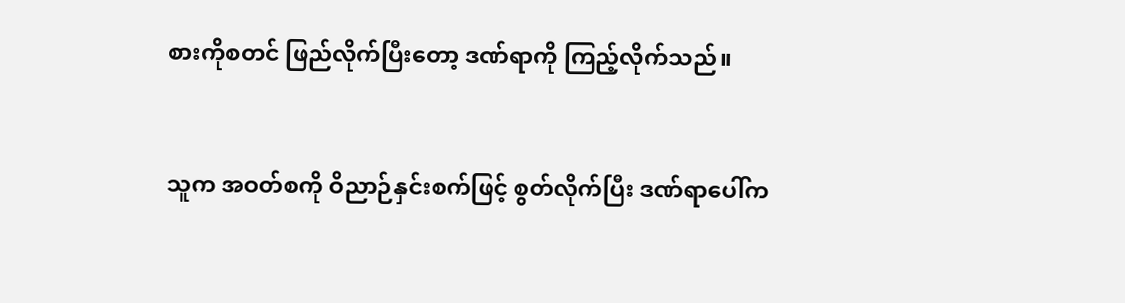စားကိုစတင် ဖြည်လိုက်ပြီးတော့ ဒဏ်ရာကို ကြည့်လိုက်သည်။


သူက အဝတ်စကို ဝိညာဉ်နှင်းစက်ဖြင့် စွတ်လိုက်ပြီး ဒဏ်ရာပေါ်က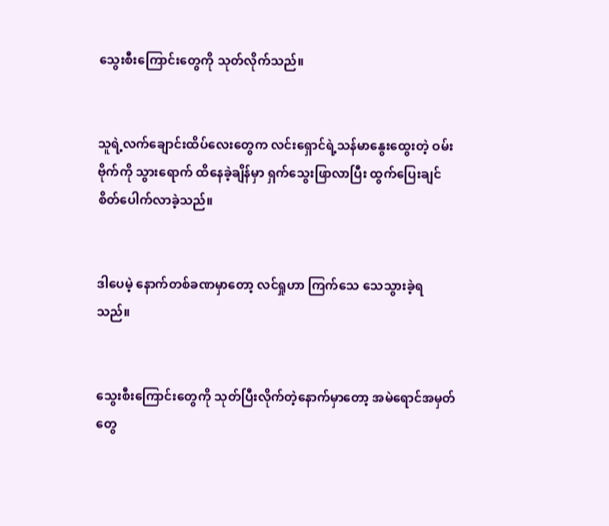သွေးစီးကြောင်းတွေကို သုတ်လိုက်သည်။


သူရဲ့လက်ချောင်းထိပ်လေးတွေက လင်းရှောင်ရဲ့သန်မာနွေးထွေးတဲ့ ဝမ်းဗိုက်ကို သွားရောက် ထိနေခဲ့ချိန်မှာ ရှက်သွေးဖြာလာပြီး ထွက်ပြေးချင် စိတ်ပေါက်လာခဲ့သည်။


ဒါပေမဲ့ နောက်တစ်ခဏမှာတော့ လင်ရှုဟာ ကြက်သေ သေသွားခဲ့ရသည်။


သွေးစီးကြောင်းတွေကို သုတ်ပြီးလိုက်တဲ့နောက်မှာတော့ အမဲရောင်အမှတ်တွေ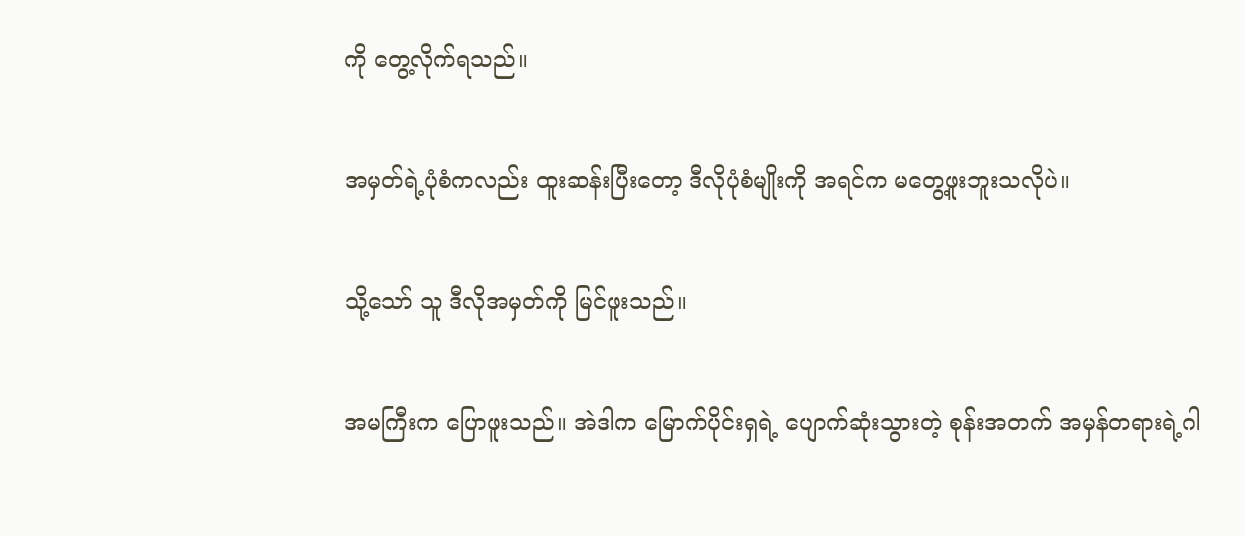ကို တွေ့လိုက်ရသည်။


အမှတ်ရဲ့ပုံစံကလည်း ထူးဆန်းပြီးတော့ ဒီလိုပုံစံမျိုးကို အရင်က မတွေ့ဖူးဘူးသလိုပဲ။


သို့သော် သူ ဒီလိုအမှတ်ကို မြင်ဖူးသည်။


အမကြီးက ပြောဖူးသည်။ အဲဒါက မြောက်ပိုင်းရှရဲ့ ပျောက်ဆုံးသွားတဲ့ စုန်းအတက် အမှန်တရားရဲ့ဂါ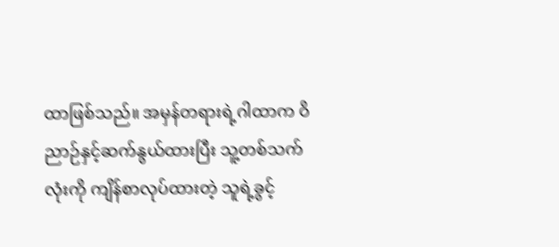ထာဖြစ်သည်။ အမှန်တရားရဲ့ဂါထာက ဝိညာဉ်နှင့်ဆက်နွယ်ထားပြီး သူ့တစ်သက်လုံးကို ကျိန်စာလုပ်ထားတဲ့ သူရဲ့ခွင့်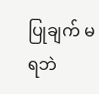ပြုချက် မရဘဲ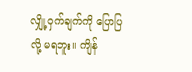လျှို့ဝှက်ချက်ကို ပြောပြလို့ မရဘူး။ ကျိန်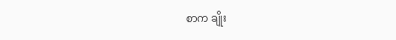စာက ချိုး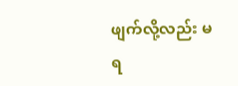ဖျက်လို့လည်း မရ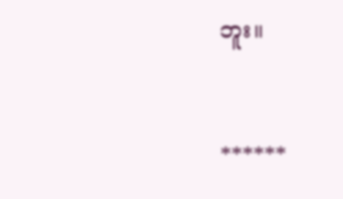ဘူး။


******